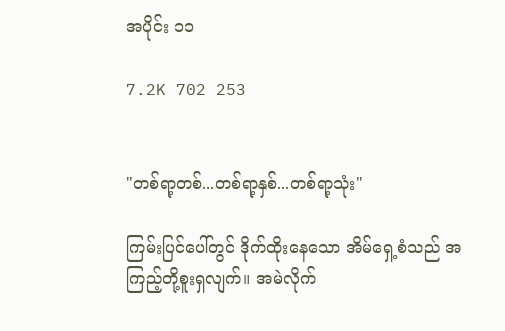အပိုင်း ၁၁

7.2K 702 253


"တစ်ရာ့တစ်...တစ်ရာ့နှစ်...တစ်ရာ့သုံး"

ကြမ်းပြင်ပေါ်တွင် ဒိုက်ထိုးနေသော အိမ်ရှေ့စံသည် အကြည့်တို့စူးရှလျက်။ အမဲလိုက်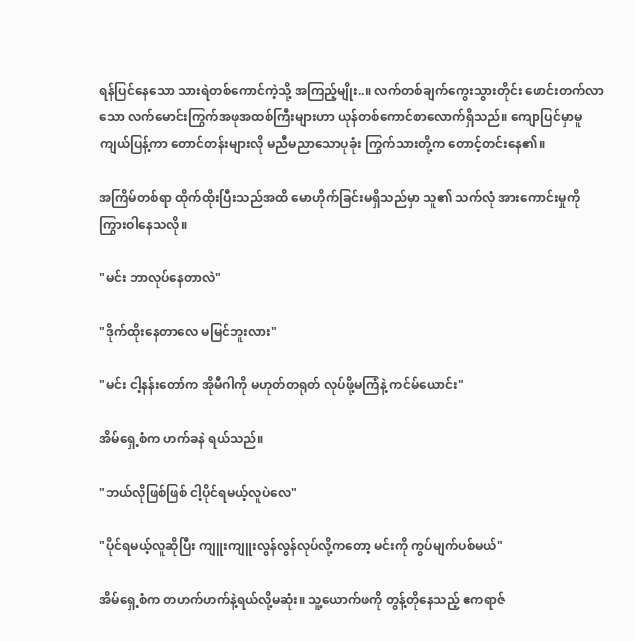ရန်ပြင်နေသော သားရဲတစ်ကောင်ကဲ့သို့ အကြည့်မျိုး..။ လက်တစ်ချက်ကွေးသွားတိုင်း ဖောင်းတက်လာသော လက်မောင်းကြွက်အဖုအထစ်ကြီးများဟာ ယုန်တစ်ကောင်စာလောက်ရှိသည်။ ကျောပြင်မှာမူ ကျယ်ပြန့်ကာ တောင်တန်းများလို မညီမညာသောပုခုံး ကြွက်သားတို့က တောင့်တင်းနေ၏။

အကြိမ်တစ်ရာ ထိုက်ထိုးပြီးသည်အထိ မောဟိုက်ခြင်းမရှိသည်မှာ သူ၏ သက်လုံ အားကောင်းမှုကို ကြွားဝါနေသလို။

"မင်း ဘာလုပ်နေတာလဲ"

"ဒိုက်ထိုးနေတာလေ မမြင်ဘူးလား"

"မင်း ငါ့နန်းတော်က အိုမီဂါကို မဟုတ်တရုတ် လုပ်ဖို့မကြံနဲ့ ကင်မ်ယောင်း"

အိမ်ရှေ့စံက ဟက်ခနဲ ရယ်သည်။

"ဘယ်လိုဖြစ်ဖြစ် ငါ့ပိုင်ရမယ့်လူပဲလေ"

"ပိုင်ရမယ့်လူဆိုပြီး ကျူးကျူးလွန်လွန်လုပ်လို့ကတော့ မင်းကို ကွပ်မျက်ပစ်မယ်"

အိမ်ရှေ့စံက တဟက်ဟက်နဲ့ရယ်လို့မဆုံး။ သူ့ယောက်ဖကို တွန့်တိုနေသည့် ဧကရာဇ်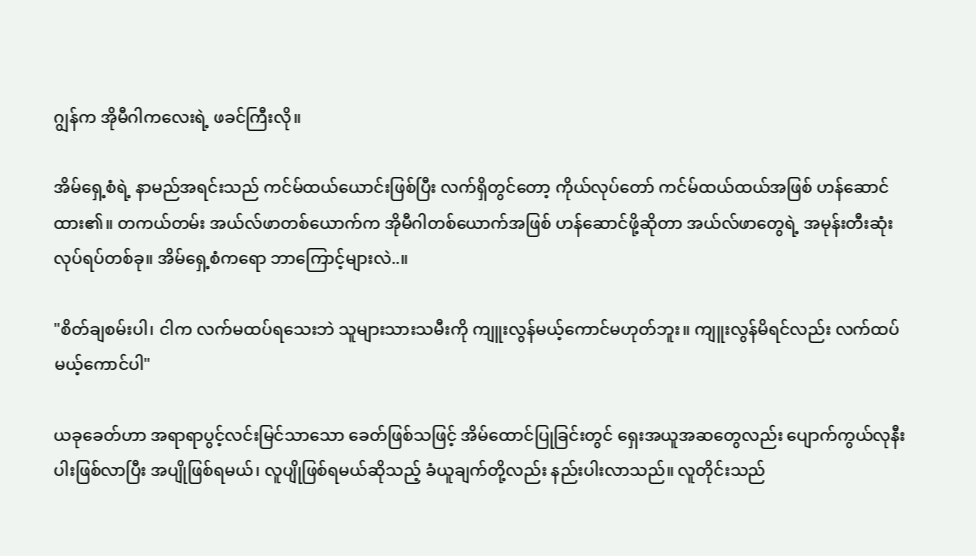ဂျွန်က အိုမီဂါကလေးရဲ့ ဖခင်ကြီးလို။

အိမ်ရှေ့စံရဲ့ နာမည်အရင်းသည် ကင်မ်ထယ်ယောင်းဖြစ်ပြီး လက်ရှိတွင်တော့ ကိုယ်လုပ်တော် ကင်မ်ထယ်ထယ်အဖြစ် ဟန်ဆောင်ထား၏။ တကယ်တမ်း အယ်လ်ဖာတစ်ယောက်က အိုမီဂါတစ်ယောက်အဖြစ် ဟန်ဆောင်ဖို့ဆိုတာ အယ်လ်ဖာတွေရဲ့ အမုန်းတီးဆုံး လုပ်ရပ်တစ်ခု။ အိမ်ရှေ့စံကရော ဘာကြောင့်များလဲ..။

"စိတ်ချစမ်းပါ၊ ငါက လက်မထပ်ရသေးဘဲ သူများသားသမီးကို ကျူးလွန်မယ့်ကောင်မဟုတ်ဘူး။ ကျူးလွန်မိရင်လည်း လက်ထပ်မယ့်ကောင်ပါ"

ယခုခေတ်ဟာ အရာရာပွင့်လင်းမြင်သာသော ခေတ်ဖြစ်သဖြင့် အိမ်ထောင်ပြုခြင်းတွင် ရှေးအယူအဆတွေလည်း ပျောက်ကွယ်လုနီးပါးဖြစ်လာပြီး အပျိုဖြစ်ရမယ်၊ လူပျိုဖြစ်ရမယ်ဆိုသည့် ခံယူချက်တို့လည်း နည်းပါးလာသည်။ လူတိုင်းသည်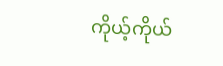ကိုယ့်ကိုယ်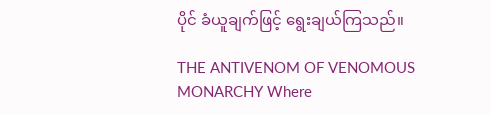ပိုင် ခံယူချက်ဖြင့် ရွေးချယ်ကြသည်။

THE ANTIVENOM OF VENOMOUS MONARCHY Where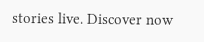stories live. Discover now